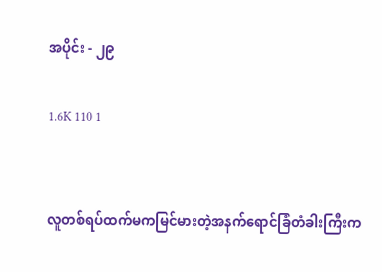အပိုင်း - ၂၉

1.6K 110 1


လူတစ်ရပ်ထက်မကမြင်မားတဲ့အနက်ရောင်ခြံတံခါးကြီးက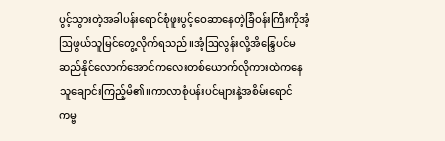ပွင့်သွားတဲ့အခါပန်းရောင်စုံဖူးပွင့်ဝေဆာနေတဲ့ခြံဝန်းကြီးကိုအံ့ဩဖွယ်သူမြင်တွေ့လိုက်ရသည်။အံ့ဩလွန်းလို့အိန္ဒြေပင်မဆည်နိုင်လောက်အောင်ကလေးတစ်ယောက်လိုကားထဲကနေသူချောင်းကြည့်မိ၏။ကာလာစုံပန်းပင်များနဲ့အစိမ်းရောင်ကမ္ဗ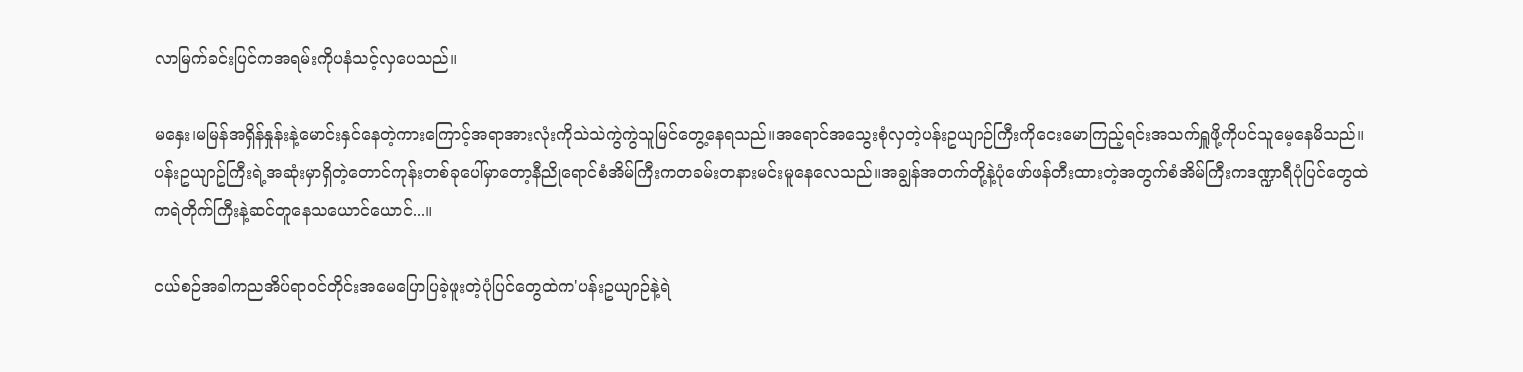လာမြက်ခင်းပြင်ကအရမ်းကိုပနံသင့်လှပေသည်။

မနှေး၊မမြန်အရှိန်နှုန်းနဲ့မောင်းနှင်နေတဲ့ကားကြောင့်အရာအားလုံးကိုသဲသဲကွဲကွဲသူမြင်တွေ့နေရသည်။အရောင်အသွေးစုံလှတဲ့ပန်းဥယျာဉ်ကြီးကိုငေးမောကြည့်ရင်းအသက်ရှူဖို့ကိုပင်သူမေ့နေမိသည်။ပန်းဥယျာဥ်ကြီးရဲ့အဆုံးမှာရှိတဲ့တောင်ကုန်းတစ်ခုပေါ်မှာတော့နီညိုရောင်စံအိမ်ကြီးကတခမ်းတနားမင်းမူနေလေသည်။အချွန်အတက်တို့နဲ့ပုံဖော်ဖန်တီးထားတဲ့အတွက်စံအိမ်ကြီးကဒဏ္ဍာရီပုံပြင်တွေထဲကရဲတိုက်ကြီးနဲ့ဆင်တူနေသယောင်ယောင်...။

ငယ်စဉ်အခါကညအိပ်ရာဝင်တိုင်းအမေပြောပြခဲ့ဖူးတဲ့ပုံပြင်တွေထဲက'ပန်းဥယျာဉ်နဲ့ရဲ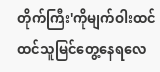တိုက်ကြီး'ကိုမျက်ဝါးထင်ထင်သူမြင်တွေ့နေရလေ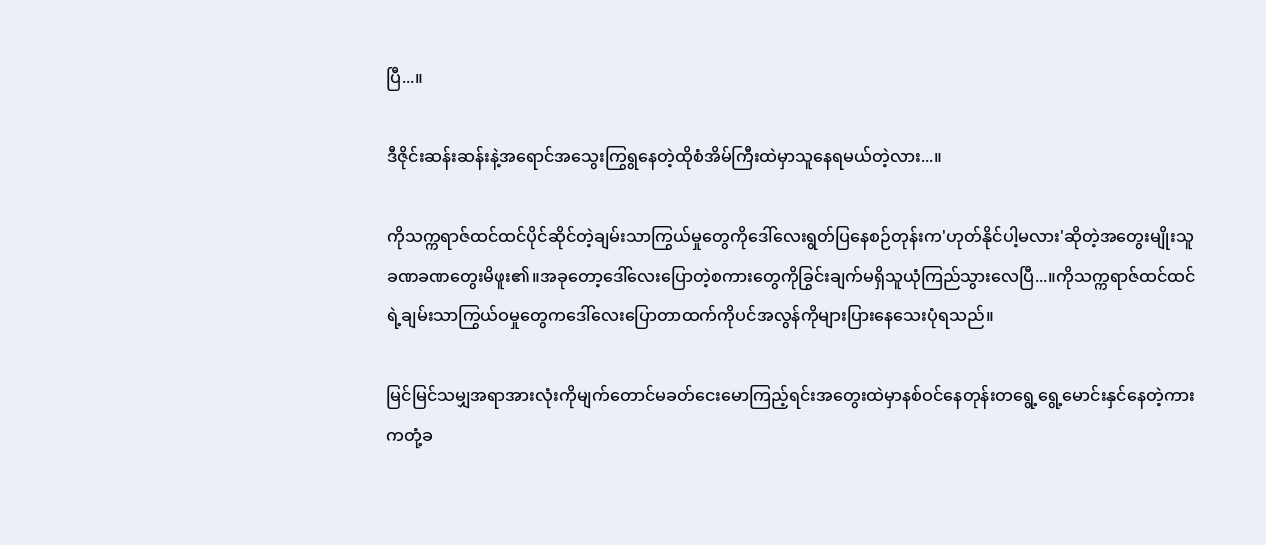ပြီ...။

ဒီဇိုင်းဆန်းဆန်းနဲ့အရောင်အသွေးကြွရွနေတဲ့ထိုစံအိမ်ကြီးထဲမှာသူနေရမယ်တဲ့လား...။

ကိုသက္ကရာဇ်ထင်ထင်ပိုင်ဆိုင်တဲ့ချမ်းသာကြွယ်မှုတွေကိုဒေါ်လေးရွတ်ပြနေစဉ်တုန်းက'ဟုတ်နိုင်ပါ့မလား'ဆိုတဲ့အတွေးမျိုးသူခဏခဏတွေးမိဖူး၏။အခုတော့ဒေါ်လေးပြောတဲ့စကားတွေကိုခြွင်းချက်မရှိသူယုံကြည်သွားလေပြီ...။ကိုသက္ကရာဇ်ထင်ထင်ရဲ့ချမ်းသာကြွယ်ဝမှုတွေကဒေါ်လေးပြောတာထက်ကိုပင်အလွန်ကိုများပြားနေသေးပုံရသည်။

မြင်မြင်သမျှအရာအားလုံးကိုမျက်တောင်မခတ်ငေးမောကြည့်ရင်းအတွေးထဲမှာနစ်ဝင်နေတုန်းတရွေ့ရွေ့မောင်းနှင်နေတဲ့ကားကတုံ့ခ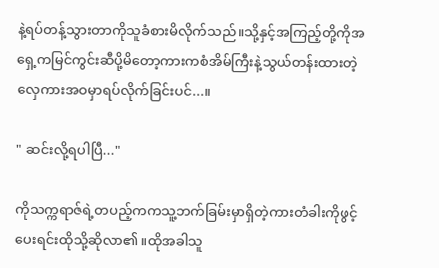နဲ့ရပ်တန့်သွားတာကိုသူခံစားမိလိုက်သည်။သို့နှင့်အကြည့်တို့ကိုအရှေ့ကမြင်ကွင်းဆီပို့မိတော့ကားကစံအိမ်ကြီးနဲ့သွယ်တန်းထားတဲ့လှေကားအဝမှာရပ်လိုက်ခြင်းပင်...။

" ဆင်းလို့ရပါပြီ..."

ကိုသက္ကရာဇ်ရဲ့တပည့်ကကသူ့ဘက်ခြမ်းမှာရှိတဲ့ကားတံခါးကိုဖွင့်ပေးရင်းထိုသို့ဆိုလာ၏။ထိုအခါသူ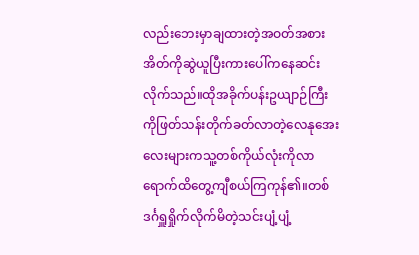လည်းဘေးမှာချထားတဲ့အဝတ်အစားအိတ်ကိုဆွဲယူပြီးကားပေါ်ကနေဆင်းလိုက်သည်။ထိုအခိုက်ပန်းဥယျာဉ်ကြီးကိုဖြတ်သန်းတိုက်ခတ်လာတဲ့လေနုအေးလေးများကသူ့တစ်ကိုယ်လုံးကိုလာရောက်ထိတွေ့ကျီစယ်ကြကုန်၏။တစ်ဒင်္ဂရှူရှိုက်လိုက်မိတဲ့သင်းပျံ့ပျံ့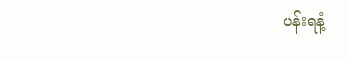ပန်းရနံ့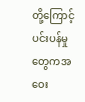တို့ကြောင့်ပင်းပန်မှုတွေကအဝေး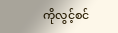ကိုလွင့်စင်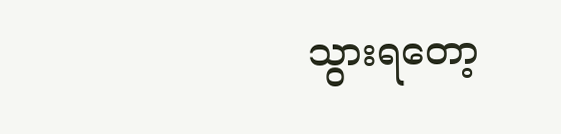သွားရတော့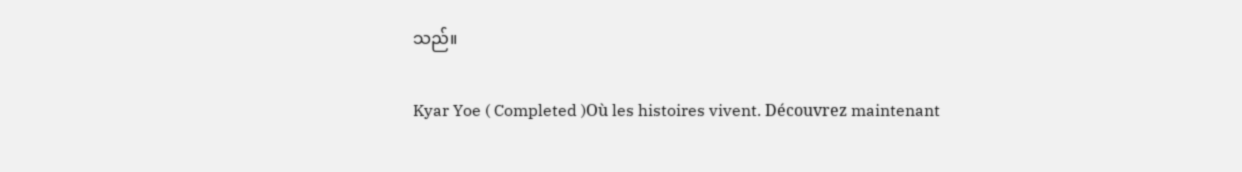သည်။

Kyar Yoe ( Completed )Où les histoires vivent. Découvrez maintenant